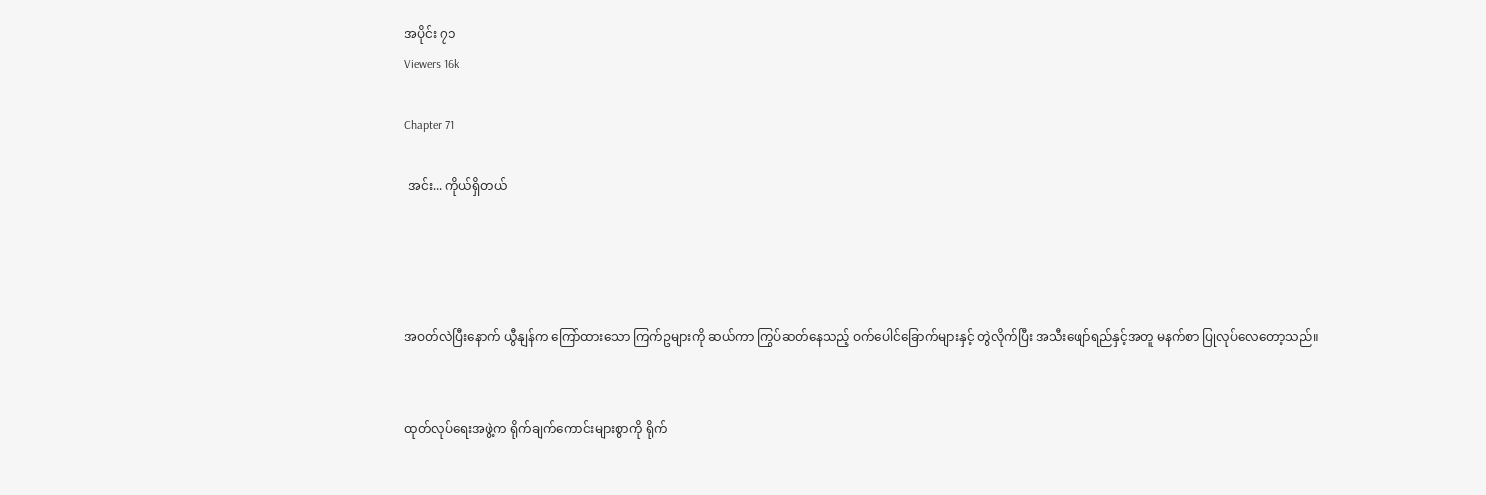အပိုင်း ၇၁
Viewers 16k

Chapter 71

 အင်း... ကိုယ်ရှိတယ်




အဝတ်လဲပြီးနောက် ယွီနျန်က ကြော်ထားသော ကြက်ဥများကို ဆယ်ကာ ကြွပ်ဆတ်နေသည့် ဝက်ပေါင်ခြောက်များနှင့် တွဲလိုက်ပြီး အသီးဖျော်ရည်နှင့်အတူ မနက်စာ ပြုလုပ်လေတော့သည်။


ထုတ်လုပ်ရေးအဖွဲ့က ရိုက်ချက်ကောင်းများစွာကို ရိုက်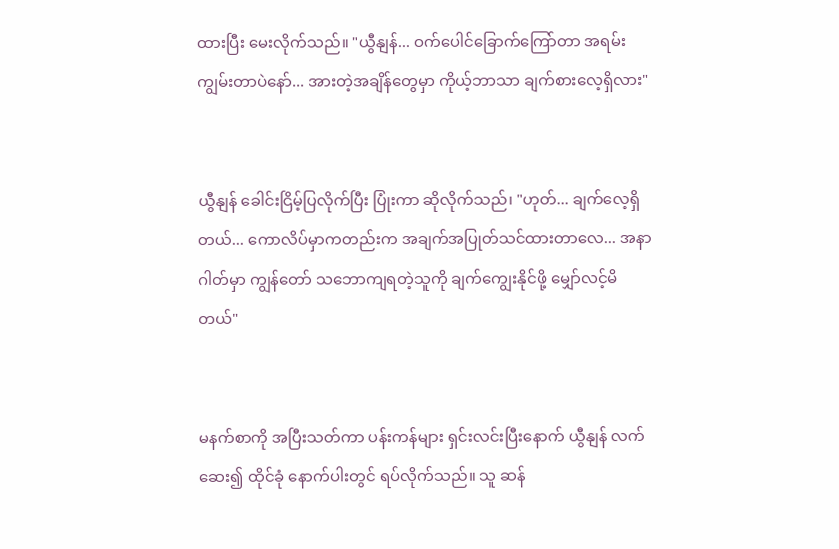ထားပြီး မေးလိုက်သည်။ "ယွီနျန်... ဝက်ပေါင်ခြောက်ကြော်တာ အရမ်း ကျွမ်းတာပဲနော်... အားတဲ့အချိန်တွေမှာ ကိုယ့်ဘာသာ ချက်စားလေ့ရှိလား"


ယွီနျန် ခေါင်းငြိမ့်ပြလိုက်ပြီး ပြုံးကာ ဆိုလိုက်သည်၊ "ဟုတ်... ချက်လေ့ရှိတယ်... ကောလိပ်မှာကတည်းက အချက်အပြုတ်သင်ထားတာလေ... အနာဂါတ်မှာ ကျွန်တော် သဘောကျရတဲ့သူကို ချက်ကျွေးနိုင်ဖို့ မျှော်လင့်မိတယ်"


မနက်စာကို အပြီးသတ်ကာ ပန်းကန်များ ရှင်းလင်းပြီးနောက် ယွီနျန် လက်ဆေး၍ ထိုင်ခုံ နောက်ပါးတွင် ရပ်လိုက်သည်။ သူ ဆန်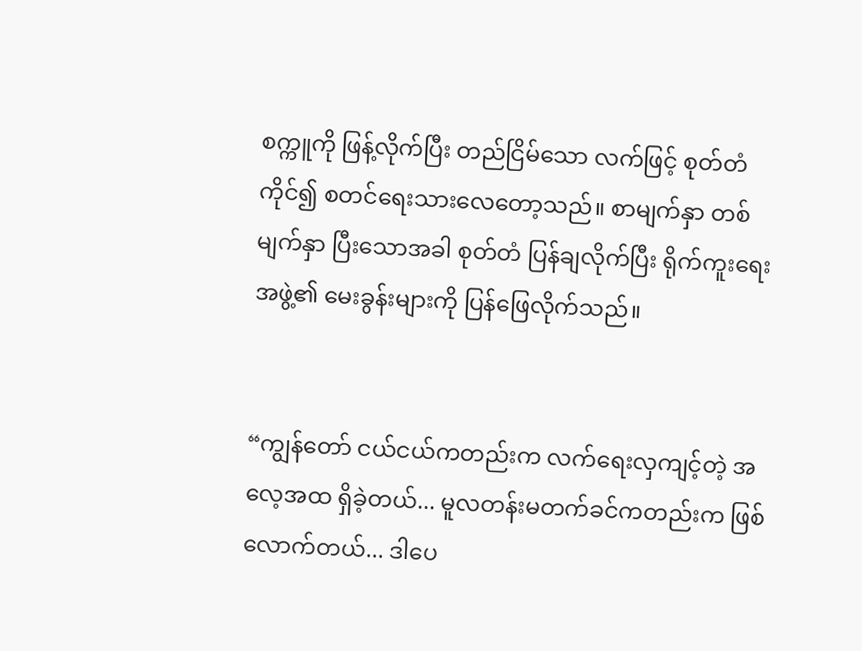စက္ကူကို ဖြန့်လိုက်ပြီး တည်ငြိမ်သော လက်ဖြင့် စုတ်တံကိုင်၍ စတင်ရေးသားလေတော့သည်။ စာမျက်နှာ တစ်မျက်နှာ ပြီးသောအခါ စုတ်တံ ပြန်ချလိုက်ပြီး ရိုက်ကူးရေးအဖွဲ့၏ မေးခွန်းများကို ပြန်ဖြေလိုက်သည်။


“ကျွန်တော် ငယ်ငယ်ကတည်းက လက်ရေးလှကျင့်တဲ့ အလေ့အထ ရှိခဲ့တယ်... မူလတန်းမတက်ခင်ကတည်းက ဖြစ်လောက်တယ်... ဒါပေ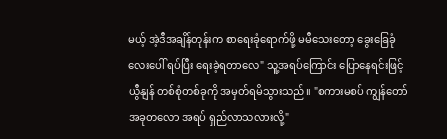မယ့် အဲ့ဒီအချိန်တုန်းက စာရေးခုံရောက်ဖို့ မမီသေးတော့ ခွေးခြေခုံလေးပေါ် ရပ်ပြီး ရေးခဲ့ရတာလေ" သူ့အရပ်ကြောင်း ပြောနေရင်းဖြင့် ယွီနျန် တစ်စုံတစ်ခုကို အမှတ်ရမိသွားသည်။ "စကားမစပ် ကျွန်တော် အခုတလော အရပ် ရှည်လာသလားလို့"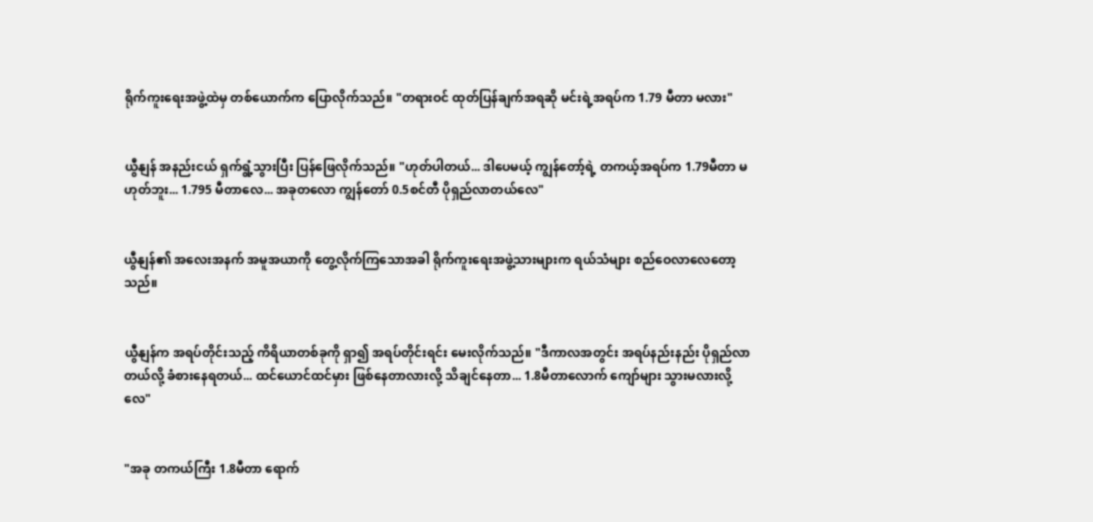ရိုက်ကူးရေးအဖွဲ့ထဲမှ တစ်ယောက်က ပြောလိုက်သည်။ "တရားဝင် ထုတ်ပြန်ချက်အရဆို မင်းရဲ့အရပ်က 1.79 မီတာ မလား"


ယွီနျန် အနည်းငယ် ရှက်ရွံ့သွားပြီး ပြန်ဖြေလိုက်သည်။ "ဟုတ်ပါတယ်... ဒါပေမယ့် ကျွန်တော့်ရဲ့ တကယ့်အရပ်က 1.79မီတာ မဟုတ်ဘူး... 1.795 မီတာလေ... အခုတလော ကျွန်တော် 0.5စင်တီ ပိုရှည်လာတယ်လေ"


ယွီနျန်၏ အလေးအနက် အမူအယာကို တွေ့လိုက်ကြသောအခါ ရိုက်ကူးရေးအဖွဲ့သားများက ရယ်သံများ စည်ဝေလာလေတော့သည်။


ယွီနျန်က အရပ်တိုင်းသည့် ကိရိယာတစ်ခုကို ရှာ၍ အရပ်တိုင်းရင်း မေးလိုက်သည်။ "ဒီကာလအတွင်း အရပ်နည်းနည်း ပိုရှည်လာတယ်လို့ ခံစားနေရတယ်... ထင်ယောင်ထင်မှား ဖြစ်နေတာလားလို့ သိချင်နေတာ... 1.8မီတာလောက် ကျော်များ သွားမလားလို့လေ"


"အခု တကယ်ကြီး 1.8မီတာ ရောက်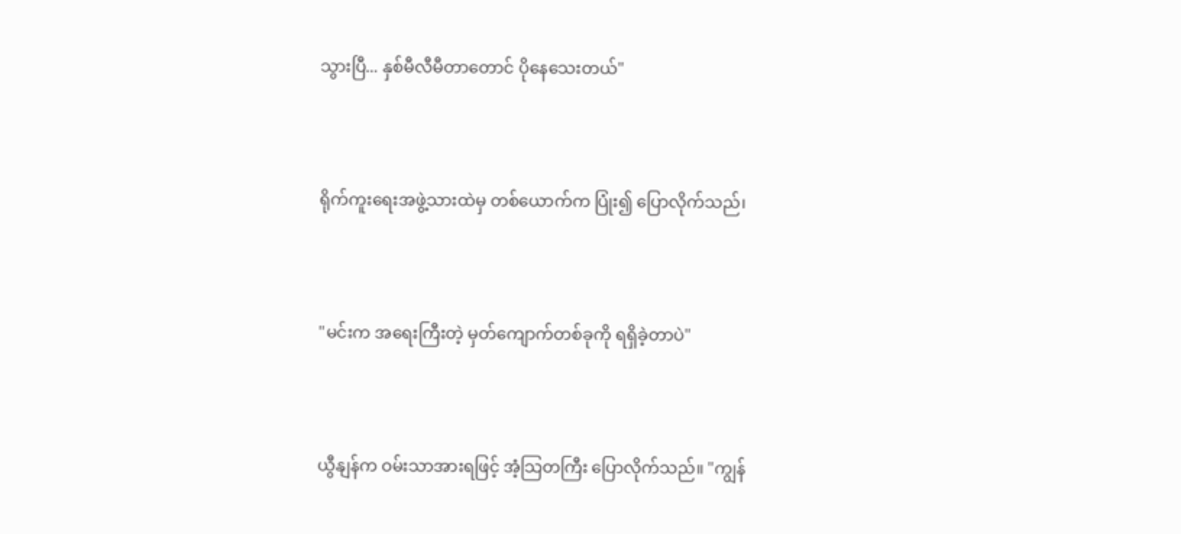သွားပြီ... နှစ်မီလီမီတာတောင် ပိုနေသေးတယ်"


ရိုက်ကူးရေးအဖွဲ့သားထဲမှ တစ်ယောက်က ပြုံး၍ ပြောလိုက်သည်၊


"မင်းက အရေးကြီးတဲ့ မှတ်ကျောက်တစ်ခုကို ရရှိခဲ့တာပဲ"


ယွီနျန်က ဝမ်းသာအားရဖြင့် အံ့သြတကြီး ပြောလိုက်သည်။ "ကျွန်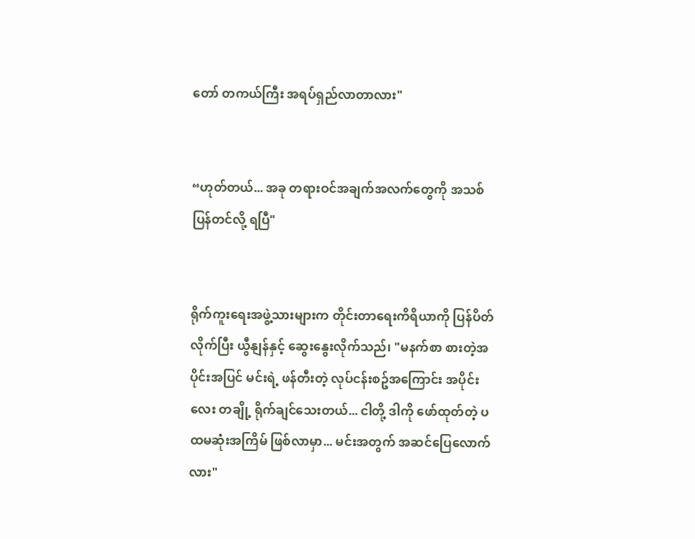တော် တကယ်ကြီး အရပ်ရှည်လာတာလား"


“ဟုတ်တယ်... အခု တရားဝင်အချက်အလက်တွေကို အသစ်ပြန်တင်လို့ ရပြီ"


ရိုက်ကူးရေးအဖွဲ့သားများက တိုင်းတာရေးကိရိယာကို ပြန်ပိတ်လိုက်ပြီး ယွီနျန်နှင့် ဆွေးနွေးလိုက်သည်၊ "မနက်စာ စားတဲ့အပိုင်းအပြင် မင်းရဲ့ ဖန်တီးတဲ့ လုပ်ငန်းစဥ်အကြောင်း အပိုင်းလေး တချို့ ရိုက်ချင်သေးတယ်... ငါတို့ ဒါကို ဖော်ထုတ်တဲ့ ပထမဆုံးအကြိမ် ဖြစ်လာမှာ... မင်းအတွက် အဆင်ပြေလောက်လား"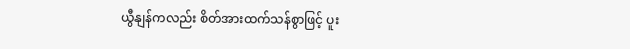ယွီနျန်ကလည်း စိတ်အားထက်သန်စွာဖြင့် ပူး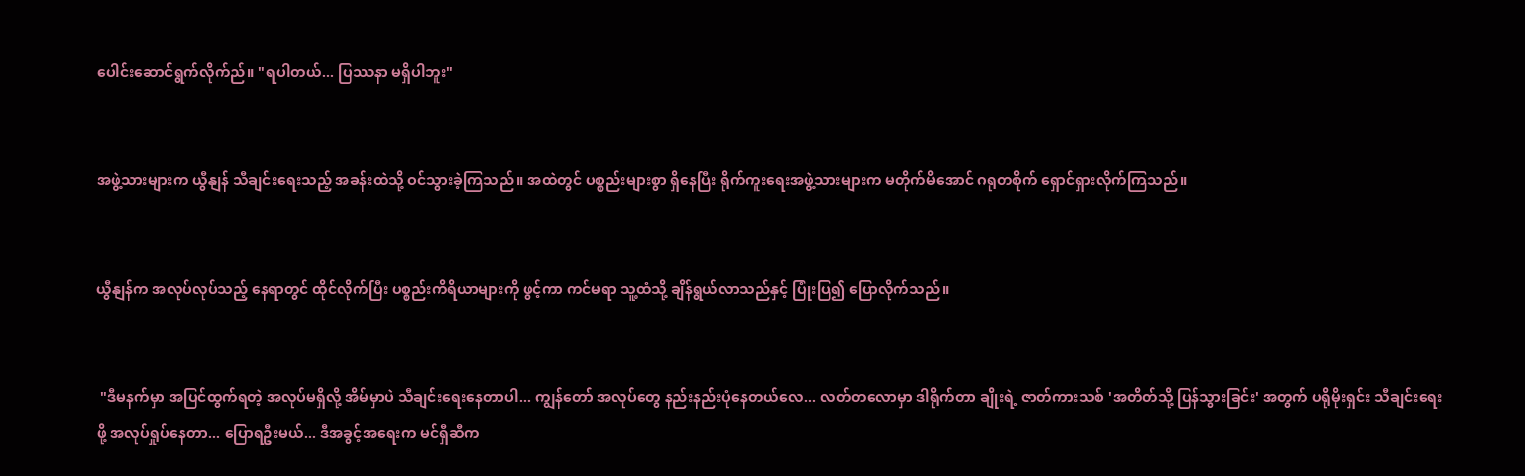ပေါင်းဆောင်ရွက်လိုက်ည်။ "ရပါတယ်... ပြဿနာ မရှိပါဘူး"


အဖွဲ့သားများက ယွီနျန် သီချင်းရေးသည့် အခန်းထဲသို့ ဝင်သွားခဲ့ကြသည်။ အထဲတွင် ပစ္စည်းများစွာ ရှိနေပြီး ရိုက်ကူးရေးအဖွဲ့သားများက မတိုက်မိအောင် ဂရုတစိုက် ရှောင်ရှားလိုက်ကြသည်။


ယွီနျန်က အလုပ်လုပ်သည့် နေရာတွင် ထိုင်လိုက်ပြီး ပစ္စည်းကိရိယာများကို ဖွင့်ကာ ကင်မရာ သူ့ထံသို့ ချိန်ရွယ်လာသည်နှင့် ပြုံးပြ၍ ပြောလိုက်သည်။


 "ဒီမနက်မှာ အပြင်ထွက်ရတဲ့ အလုပ်မရှိလို့ အိမ်မှာပဲ သီချင်းရေးနေတာပါ... ကျွန်တော် အလုပ်တွေ နည်းနည်းပုံနေတယ်လေ... လတ်တလောမှာ ဒါရိုက်တာ ချိုးရဲ့ ဇာတ်ကားသစ် 'အတိတ်သို့ ပြန်သွားခြင်း' အတွက် ပရိုမိုးရှင်း သီချင်းရေးဖို့ အလုပ်ရှုပ်နေတာ... ပြောရဦးမယ်... ဒီအခွင့်အရေးက မင်ရှီဆီက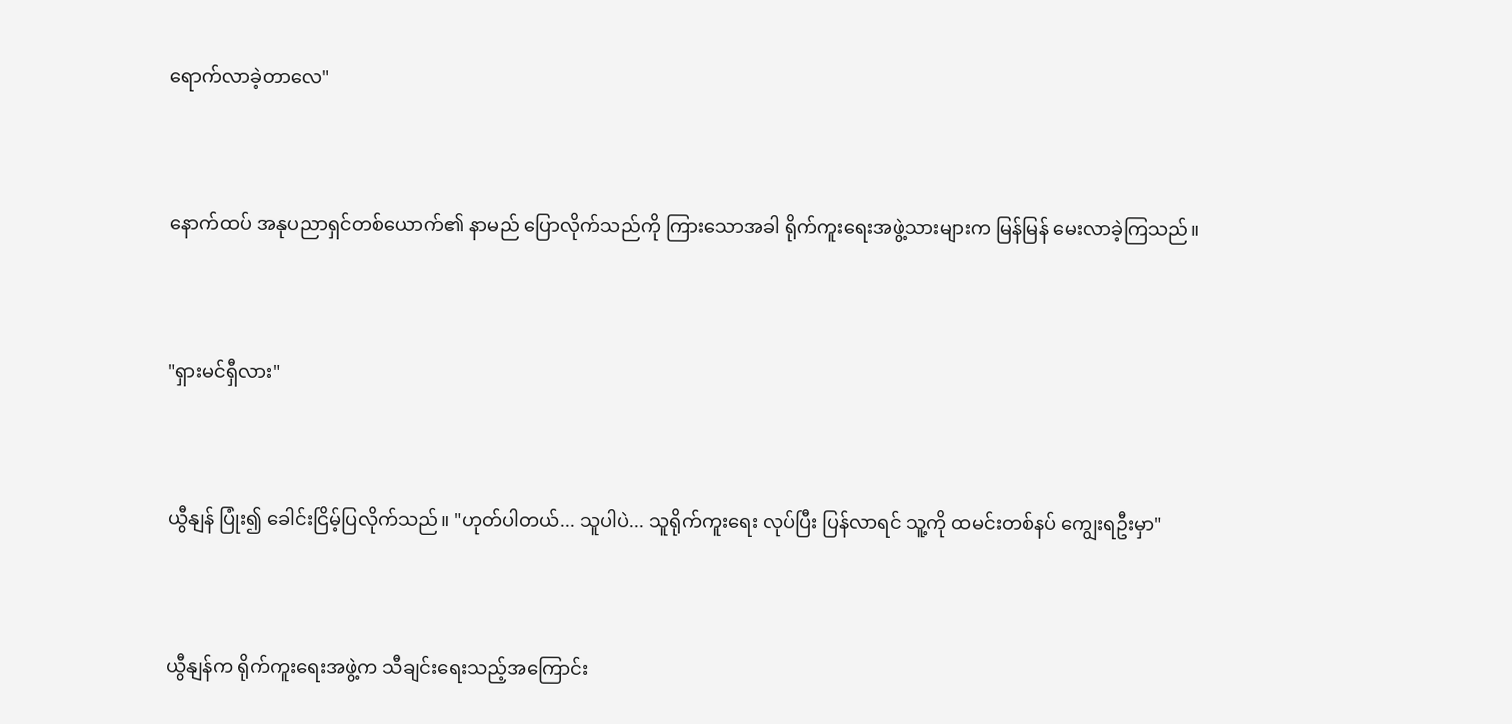ရောက်လာခဲ့တာလေ"


နောက်ထပ် အနုပညာရှင်တစ်ယောက်၏ နာမည် ပြောလိုက်သည်ကို ကြားသောအခါ ရိုက်ကူးရေးအဖွဲ့သားများက မြန်မြန် မေးလာခဲ့ကြသည်။


"ရှားမင်ရှီလား"


ယွီနျန် ပြုံး၍ ခေါင်းငြိမ့်ပြလိုက်သည်။ "ဟုတ်ပါတယ်... သူပါပဲ... သူရိုက်ကူးရေး လုပ်ပြီး ပြန်လာရင် သူ့ကို ထမင်းတစ်နပ် ကျွေးရဦးမှာ"


ယွီနျန်က ရိုက်ကူးရေးအဖွဲ့က သီချင်းရေးသည့်အကြောင်း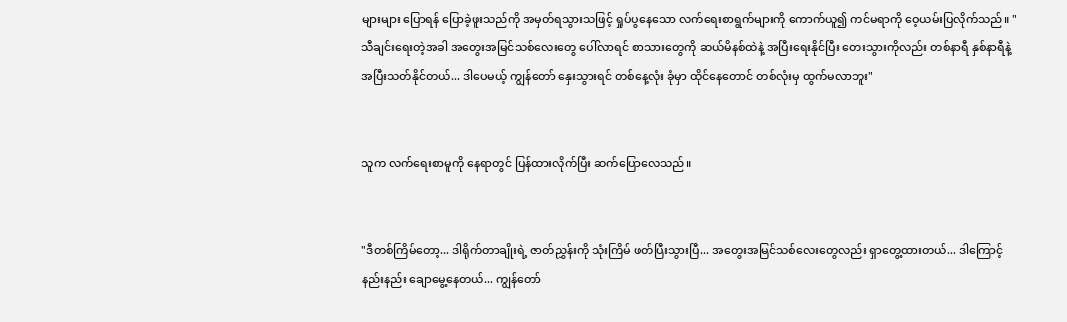များများ ပြောရန် ပြောခဲ့ဖူးသည်ကို အမှတ်ရသွားသဖြင့် ရှုပ်ပွနေသော လက်ရေးစာရွက်များကို ကောက်ယူ၍ ကင်မရာကို ဝေ့ယမ်းပြလိုက်သည်။ "သီချင်းရေးတဲ့အခါ အတွေးအမြင်သစ်လေးတွေ ပေါ်လာရင် စာသားတွေကို ဆယ်မိနစ်ထဲနဲ့ အပြီးရေးနိုင်ပြီး တေးသွားကိုလည်း တစ်နာရီ နှစ်နာရီနဲ့ အပြီးသတ်နိုင်တယ်... ဒါပေမယ့် ကျွန်တော် နှေးသွားရင် တစ်နေ့လုံး ခုံမှာ ထိုင်နေတောင် တစ်လုံးမှ ထွက်မလာဘူး"


သူက လက်ရေးစာမူကို နေရာတွင် ပြန်ထားလိုက်ပြီး ဆက်ပြောလေသည်။


"ဒီတစ်ကြိမ်တော့... ဒါရိုက်တာချိုးရဲ့ ဇာတ်ညွှန်းကို သုံးကြိမ် ဖတ်ပြီးသွားပြီ... အတွေးအမြင်သစ်လေးတွေလည်း ရှာတွေ့ထားတယ်... ဒါကြောင့် နည်းနည်း ချောမွေ့နေတယ်... ကျွန်တော်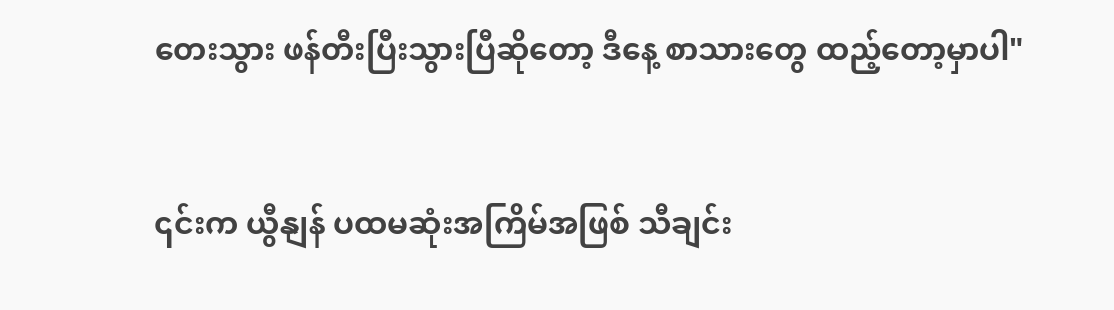တေးသွား ဖန်တီးပြီးသွားပြီဆိုတော့ ဒီနေ့ စာသားတွေ ထည့်တော့မှာပါ"


၎င်းက ယွီနျန် ပထမဆုံးအကြိမ်အဖြစ် သီချင်း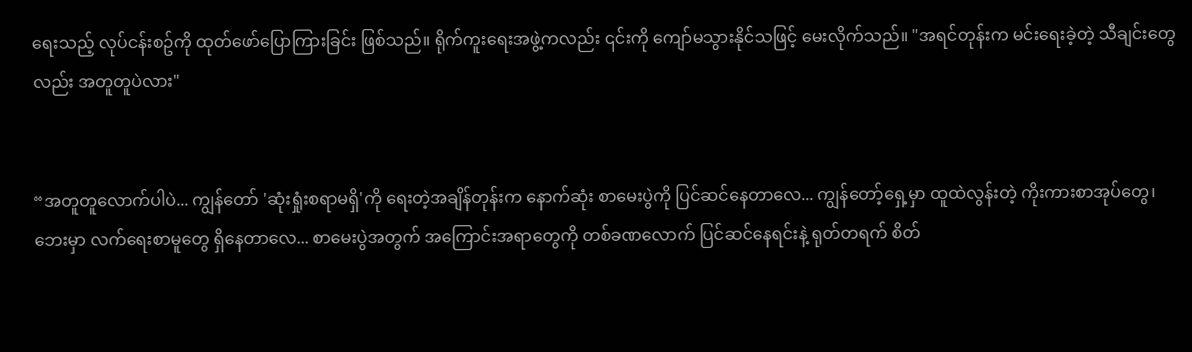ရေးသည့် လုပ်ငန်းစဥ်ကို ထုတ်ဖော်ပြောကြားခြင်း ဖြစ်သည်။ ရိုက်ကူးရေးအဖွဲ့ကလည်း ၎င်းကို ကျော်မသွားနိုင်သဖြင့် မေးလိုက်သည်။ "အရင်တုန်းက မင်းရေးခဲ့တဲ့ သီချင်းတွေလည်း အတူတူပဲလား"


“အတူတူလောက်ပါပဲ... ကျွန်တော် 'ဆုံးရှုံးစရာမရှိ'ကို ရေးတဲ့အချိန်တုန်းက နောက်ဆုံး စာမေးပွဲကို ပြင်ဆင်နေတာလေ... ကျွန်တော့်ရှေ့မှာ ထူထဲလွန်းတဲ့ ကိုးကားစာအုပ်တွေ၊ ဘေးမှာ လက်ရေးစာမူတွေ ရှိနေတာလေ... စာမေးပွဲအတွက် အကြောင်းအရာတွေကို တစ်ခဏလောက် ပြင်ဆင်နေရင်းနဲ့ ရုတ်တရက် စိတ်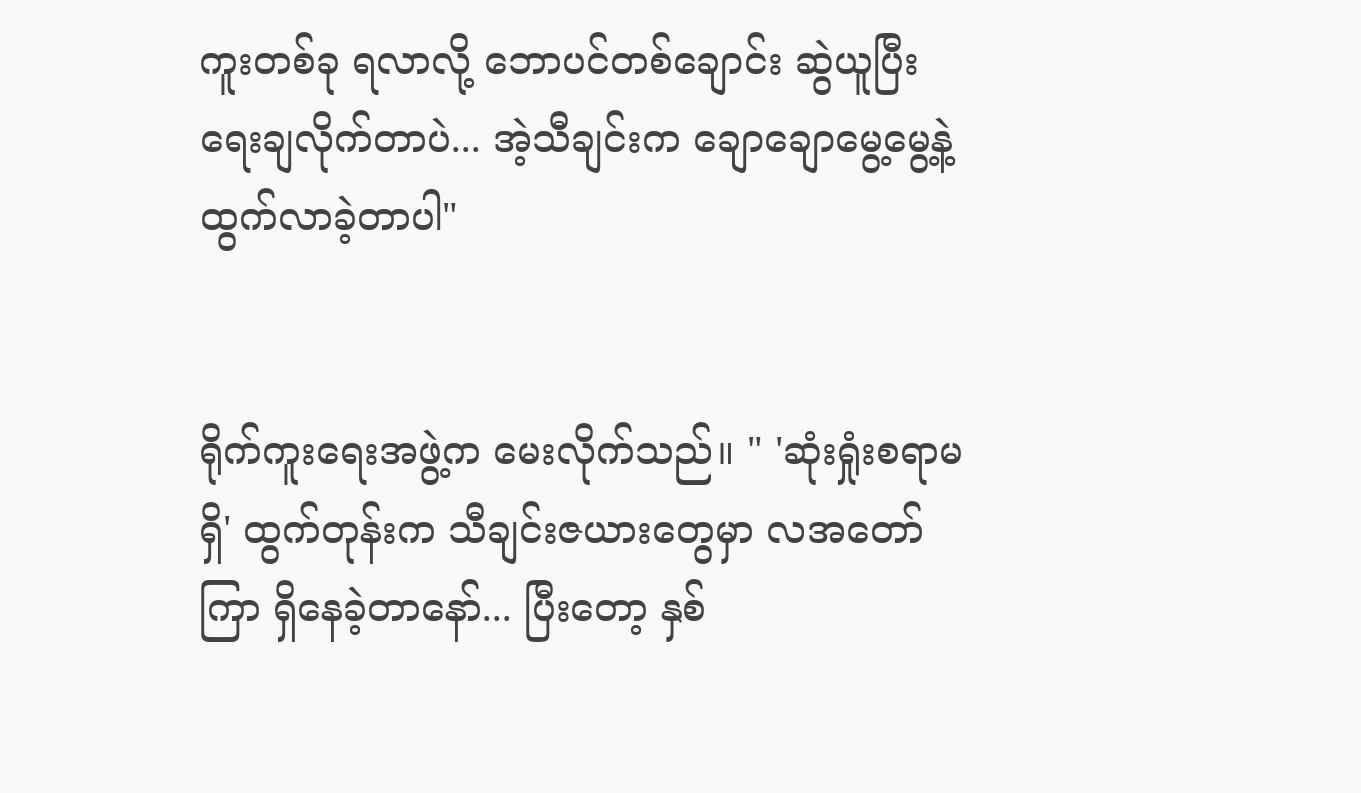ကူးတစ်ခု ရလာလို့ ဘောပင်တစ်ချောင်း ဆွဲယူပြီး ရေးချလိုက်တာပဲ... အဲ့သီချင်းက ချောချောမွေ့မွေ့နဲ့ ထွက်လာခဲ့တာပါ"


ရိုက်ကူးရေးအဖွဲ့က မေးလိုက်သည်။ " 'ဆုံးရှုံးစရာမရှိ' ထွက်တုန်းက သီချင်းဇယားတွေမှာ လအတော်ကြာ ရှိနေခဲ့တာနော်... ပြီးတော့ နှစ်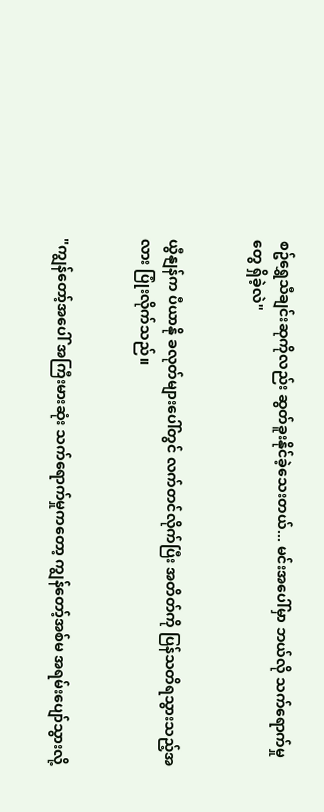စဥ်ရွှေသီချင်းဆုကိုလည်း ဆွတ်ခူးနိုင်ခဲ့သေးတယ်... မင်းအပေါ်မှာ ဘယ်လို သက်ရောက်မှုတွေ ရှိခဲ့လဲ"


ယွီနျန်က ပီယာနို ခလုတ်များပေါ်တွင် လက်တင်လိုက်ပြီး အတိတ်ကို ပြန်သတိရသွားသည့်အလား ပြုံးလိုက်သည်။


"ကျွန်တော့်အပေါ် အကြီးမားဆုံး သက်ရောက်မှုကတော့ ကျွန်တော့်အစ်မ အရမ်းပျော်သွားလို့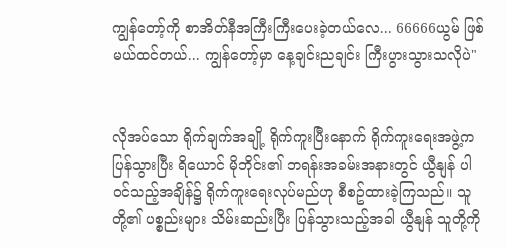ကျွန်တော့်ကို စာအိတ်နီအကြီးကြီးပေးခဲ့တယ်လေ... 66666ယွမ် ဖြစ်မယ်ထင်တယ်... ကျွန်တော့်မှာ နေ့ချင်းညချင်း ကြီးပွားသွားသလိုပဲ"


လိုအပ်သော ရိုက်ချက်အချို့ ရိုက်ကူးပြီးနောက် ရိုက်ကူးရေးအဖွဲ့က ပြန်သွားပြီး ရိယောင် မိုဘိုင်း၏ ဘရန်းအခမ်းအနားတွင် ယွီနျန် ပါဝင်သည့်အချိန်၌ ရိုက်ကူးရေးလုပ်မည်ဟု စီစဥ်ထားခဲ့ကြသည်။ သူတို့၏ ပစ္စည်းများ သိမ်းဆည်းပြီး ပြန်သွားသည့်အခါ ယွီနျန် သူတို့ကို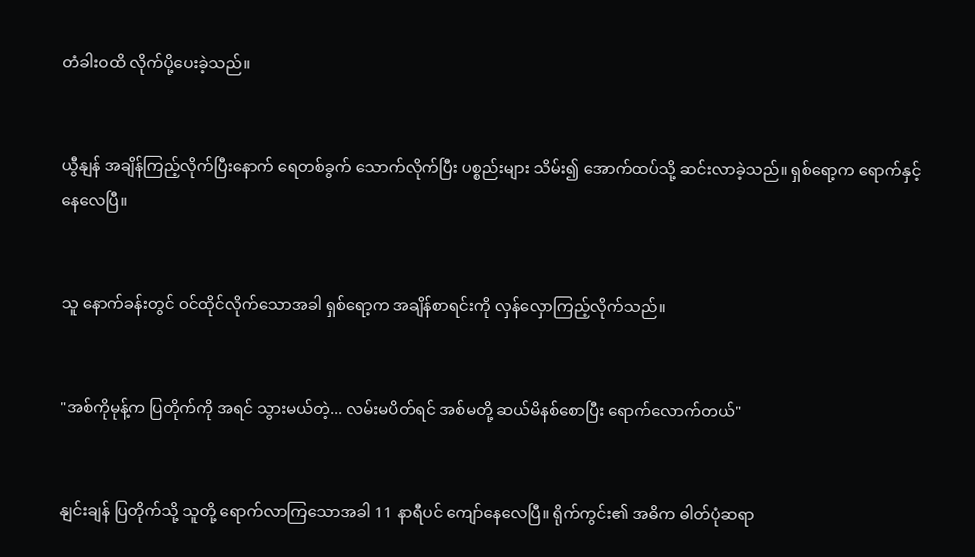တံခါးဝထိ လိုက်ပို့ပေးခဲ့သည်။


ယွီနျန် အချိန်ကြည့်လိုက်ပြီးနောက် ရေတစ်ခွက် သောက်လိုက်ပြီး ပစ္စည်းများ သိမ်း၍ အောက်ထပ်သို့ ဆင်းလာခဲ့သည်။ ရှစ်ရော့က ရောက်နှင့်နေလေပြီ။


သူ နောက်ခန်းတွင် ဝင်ထိုင်လိုက်သောအခါ ရှစ်ရော့က အချိန်စာရင်းကို လှန်လှောကြည့်လိုက်သည်။


"အစ်ကိုမုန့်က ပြတိုက်ကို အရင် သွားမယ်တဲ့... လမ်းမပိတ်ရင် အစ်မတို့ ဆယ်မိနစ်စောပြီး ရောက်လောက်တယ်"


နျင်းချန် ပြတိုက်သို့ သူတို့ ရောက်လာကြသောအခါ 11 နာရီပင် ကျော်နေလေပြီ။ ရိုက်ကွင်း၏ အဓိက ဓါတ်ပုံဆရာ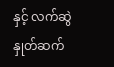နှင့် လက်ဆွဲနှုတ်ဆက်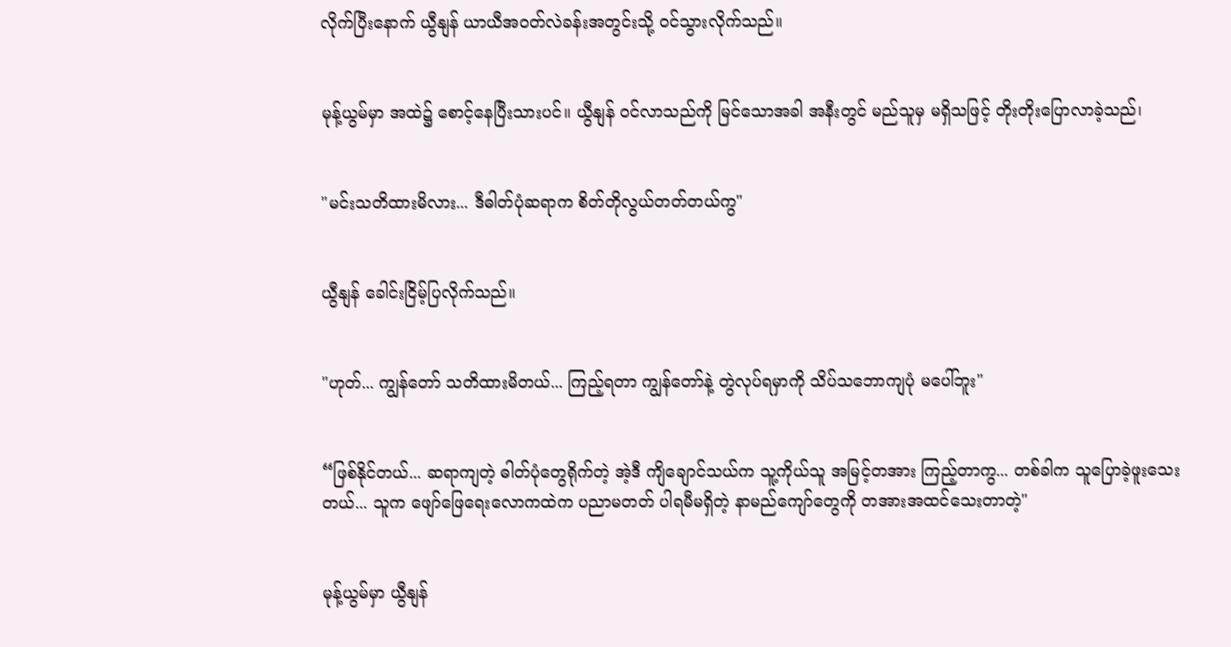လိုက်ပြီးနောက် ယွီနျန် ယာယီအဝတ်လဲခန်းအတွင်းသို့ ဝင်သွားလိုက်သည်။


မုန့်ယွမ်မှာ အထဲ၌ စောင့်နေပြီးသားပင်။ ယွီနျန် ဝင်လာသည်ကို မြင်သောအခါ အနီးတွင် မည်သူမှ မရှိသဖြင့် တိုးတိုးပြောလာခဲ့သည်၊


"မင်းသတိထားမိလား... ဒီဓါတ်ပုံဆရာက စိတ်တိုလွယ်တတ်တယ်ကွ"


ယွီနျန် ခေါင်းငြိမ့်ပြလိုက်သည်။


"ဟုတ်... ကျွန်တော် သတိထားမိတယ်... ကြည့်ရတာ ကျွန်တော်နဲ့ တွဲလုပ်ရမှာကို သိပ်သဘောကျပုံ မပေါ်ဘူး"


“ဖြစ်နိုင်တယ်... ဆရာကျတဲ့ ဓါတ်ပုံတွေရိုက်တဲ့ အဲ့ဒီ ကျိချောင်သယ်က သူ့ကိုယ်သူ အမြင့်တအား ကြည့်တာကွ... တစ်ခါက သူပြောခဲ့ဖူးသေးတယ်... သူက ဖျော်ဖြေရေးလောကထဲက ပညာမတတ် ပါရမီမရှိတဲ့ နာမည်ကျော်တွေကို တအားအထင်သေးတာတဲ့"


မုန့်ယွမ်မှာ ယွီနျန်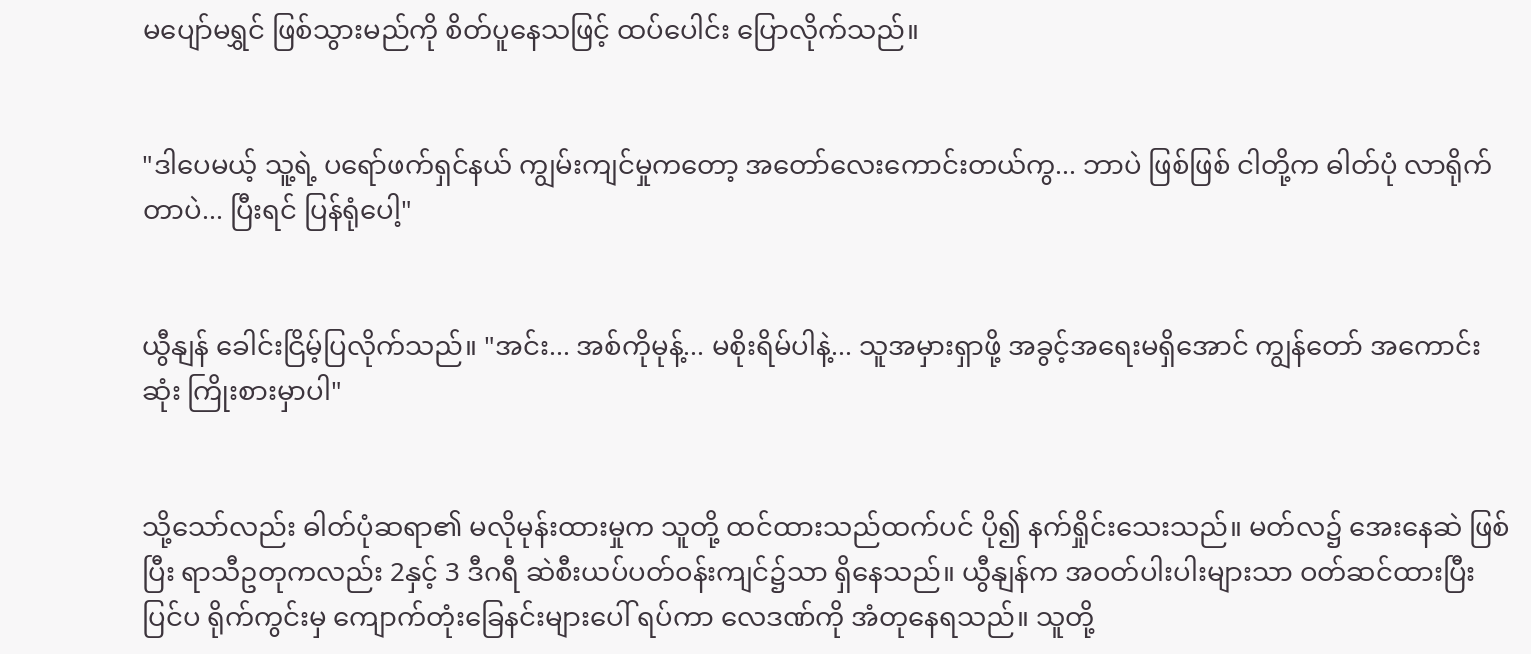မပျော်မရွှင် ဖြစ်သွားမည်ကို စိတ်ပူနေသဖြင့် ထပ်ပေါင်း ပြောလိုက်သည်။


"ဒါပေမယ့် သူ့ရဲ့ ပရော်ဖက်ရှင်နယ် ကျွမ်းကျင်မှုကတော့ အတော်လေးကောင်းတယ်ကွ... ဘာပဲ ဖြစ်ဖြစ် ငါတို့က ဓါတ်ပုံ လာရိုက်တာပဲ... ပြီးရင် ပြန်ရုံပေါ့"


ယွီနျန် ခေါင်းငြိမ့်ပြလိုက်သည်။ "အင်း... အစ်ကိုမုန့်... မစိုးရိမ်ပါနဲ့... သူအမှားရှာဖို့ အခွင့်အရေးမရှိအောင် ကျွန်တော် အကောင်းဆုံး ကြိုးစားမှာပါ"


သို့သော်လည်း ဓါတ်ပုံဆရာ၏ မလိုမုန်းထားမှုက သူတို့ ထင်ထားသည်ထက်ပင် ပို၍ နက်ရှိုင်းသေးသည်။ မတ်လ၌ အေးနေဆဲ ဖြစ်ပြီး ရာသီဥတုကလည်း 2နှင့် 3 ဒီဂရီ ဆဲစီးယပ်ပတ်ဝန်းကျင်၌သာ ရှိနေသည်။ ယွီနျန်က အဝတ်ပါးပါးများသာ ဝတ်ဆင်ထားပြီး ပြင်ပ ရိုက်ကွင်းမှ ကျောက်တုံးခြေနင်းများပေါ် ရပ်ကာ လေဒဏ်ကို အံတုနေရသည်။ သူတို့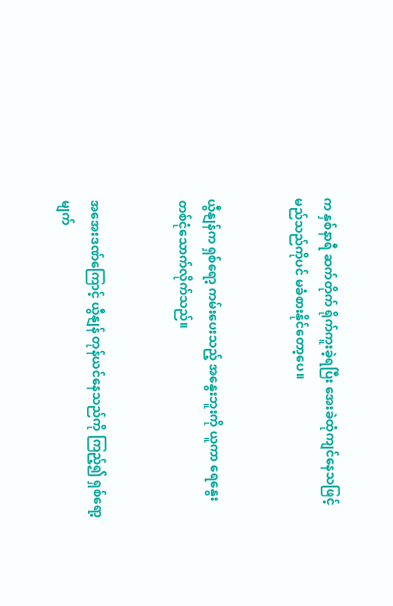က နှစ်နာရီ ဆက်တိုက် ရိုက်ကူးခဲ့ရပြီး အေးခဲထုံကျင်နေသဖြင့် မည်သည်ကိုပင် မခံစားနိုင်တော့ပေ။


ယွီနျန်က ရှစ်ရော့ ကမ်းပေးသည့် အနွေးဘူးကို ယူကာ ရေနွေး တစ်ငုံသောက်လိုက်သည်။


အအေးဒဏ်ကြောင့် ယွီနျန် တုန်ယင်နေသည်ကို ကြည့်၍ ရှစ်ရော့ မျက်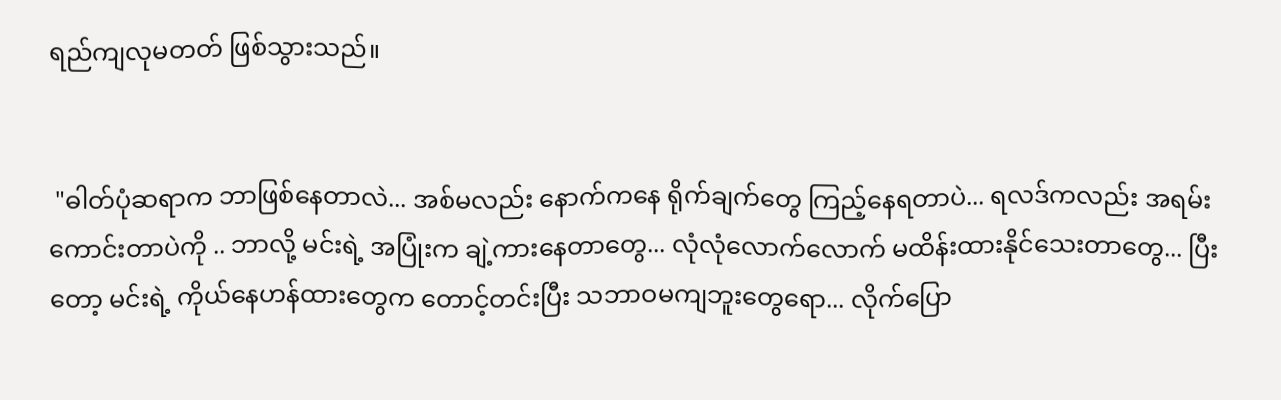ရည်ကျလုမတတ် ဖြစ်သွားသည်။


 "ဓါတ်ပုံဆရာက ဘာဖြစ်နေတာလဲ... အစ်မလည်း နောက်ကနေ ရိုက်ချက်တွေ ကြည့်နေရတာပဲ... ရလဒ်ကလည်း အရမ်းကောင်းတာပဲကို .. ဘာလို့ မင်းရဲ့ အပြုံးက ချဲ့ကားနေတာတွေ... လုံလုံလောက်လောက် မထိန်းထားနိုင်သေးတာတွေ... ပြီးတော့ မင်းရဲ့ ကိုယ်နေဟန်ထားတွေက တောင့်တင်းပြီး သဘာဝမကျဘူးတွေရော... လိုက်ပြော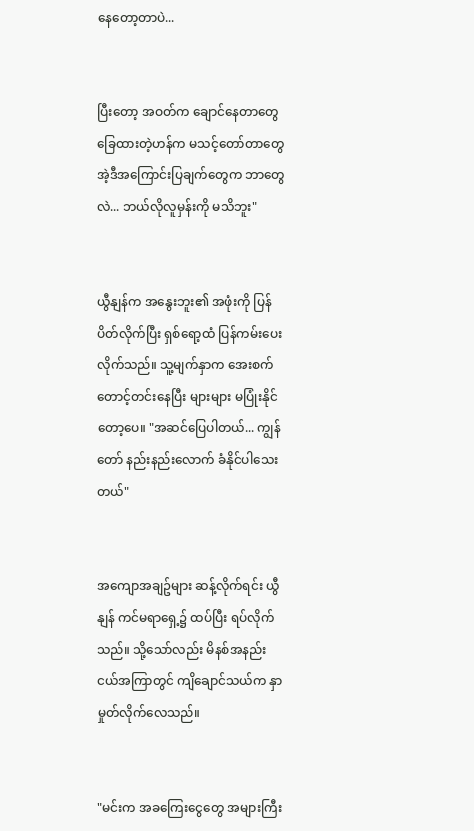နေတော့တာပဲ...


ပြီးတော့ အဝတ်က ချောင်နေတာတွေ ခြေထားတဲ့ဟန်က မသင့်တော်တာတွေ အဲ့ဒီအကြောင်းပြချက်တွေက ဘာတွေလဲ... ဘယ်လိုလူမှန်းကို မသိဘူး"


ယွီနျန်က အနွေးဘူး၏ အဖုံးကို ပြန်ပိတ်လိုက်ပြီး ရှစ်ရော့ထံ ပြန်ကမ်းပေးလိုက်သည်။ သူ့မျက်နှာက အေးစက်တောင့်တင်းနေပြီး များများ မပြုံးနိုင်တော့ပေ။ "အဆင်ပြေပါတယ်... ကျွန်တော် နည်းနည်းလောက် ခံနိုင်ပါသေးတယ်"


အကျောအချဥ်များ ဆန့်လိုက်ရင်း ယွီနျန် ကင်မရာရှေ့၌ ထပ်ပြီး ရပ်လိုက်သည်။ သို့သော်လည်း မိနစ်အနည်းငယ်အကြာတွင် ကျိချောင်သယ်က နှာမှုတ်လိုက်လေသည်။


"မင်းက အခကြေးငွေတွေ အများကြီး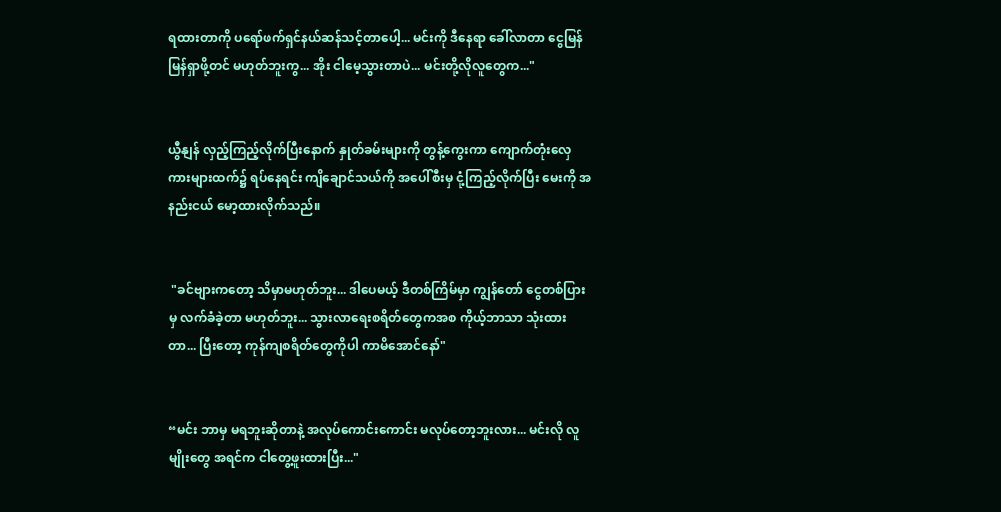ရထားတာကို ပရော်ဖက်ရှင်နယ်ဆန်သင့်တာပေါ့... မင်းကို ဒီနေရာ ခေါ်လာတာ ငွေမြန်မြန်ရှာဖို့တင် မဟုတ်ဘူးကွ... အိုး ငါမေ့သွားတာပဲ... မင်းတို့လိုလူတွေက..."


ယွီနျန် လှည့်ကြည့်လိုက်ပြီးနောက် နှုတ်ခမ်းများကို တွန့်ကွေးကာ ကျောက်တုံးလှေကားများထက်၌ ရပ်နေရင်း ကျိချောင်သယ်ကို အပေါ်စီးမှ ငုံ့ကြည့်လိုက်ပြီး မေးကို အနည်းငယ် မော့ထားလိုက်သည်။


 "ခင်ဗျားကတော့ သိမှာမဟုတ်ဘူး... ဒါပေမယ့် ဒီတစ်ကြိမ်မှာ ကျွန်တော် ငွေတစ်ပြားမှ လက်ခံခဲ့တာ မဟုတ်ဘူး... သွားလာရေးစရိတ်တွေကအစ ကိုယ့်ဘာသာ သုံးထားတာ... ပြီးတော့ ကုန်ကျစရိတ်တွေကိုပါ ကာမိအောင်နော်"


“မင်း ဘာမှ မရဘူးဆိုတာနဲ့ အလုပ်ကောင်းကောင်း မလုပ်တော့ဘူးလား... မင်းလို လူမျိုးတွေ အရင်က ငါတွေ့ဖူးထားပြီး..."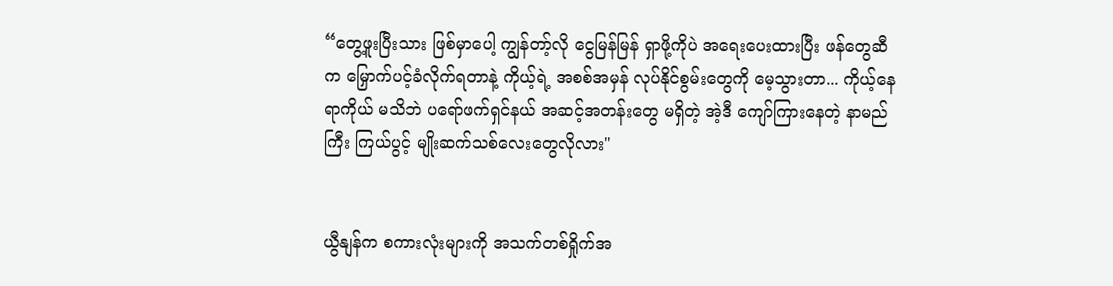“တွေ့ဖူးပြီးသား ဖြစ်မှာပေါ့ ကျွန်တာ့်လို ငွေမြန်မြန် ရှာဖို့ကိုပဲ အရေးပေးထားပြီး ဖန်တွေဆီက မြှောက်ပင့်ခံလိုက်ရတာနဲ့ ကိုယ့်ရဲ့ အစစ်အမှန် လုပ်နိုင်စွမ်းတွေကို မေ့သွားတာ... ကိုယ့်နေရာကိုယ် မသိဘဲ ပရော်ဖက်ရှင်နယ် အဆင့်အတန်းတွေ မရှိတဲ့ အဲ့ဒီ ကျော်ကြားနေတဲ့ နာမည်ကြီး ကြယ်ပွင့် မျိုးဆက်သစ်လေးတွေလိုလား"


ယွီနျန်က စကားလုံးများကို အသက်တစ်ရှိုက်အ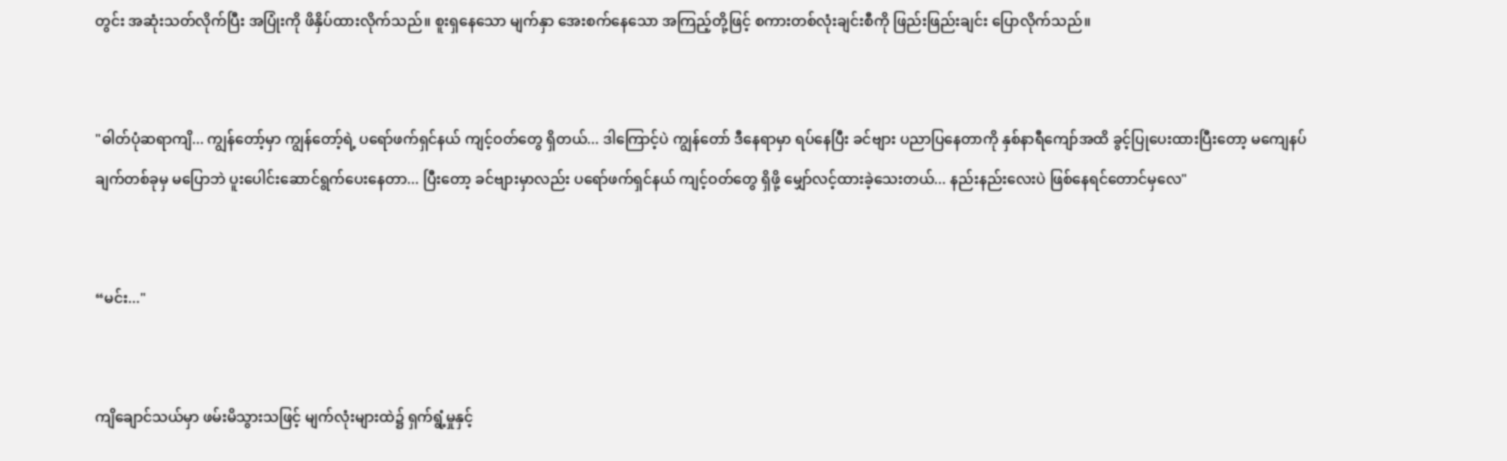တွင်း အဆုံးသတ်လိုက်ပြီး အပြုံးကို ဖိနှိပ်ထားလိုက်သည်။ စူးရှနေသော မျက်နှာ အေးစက်နေသော အကြည့်တို့ဖြင့် စကားတစ်လုံးချင်းစီကို ဖြည်းဖြည်းချင်း ပြောလိုက်သည်။


"ဓါတ်ပုံဆရာကျိ... ကျွန်တော့်မှာ ကျွန်တော့်ရဲ့ ပရော်ဖက်ရှင်နယ် ကျင့်ဝတ်တွေ ရှိတယ်... ဒါကြောင့်ပဲ ကျွန်တော် ဒီနေရာမှာ ရပ်နေပြီး ခင်ဗျား ပညာပြနေတာကို နှစ်နာရီကျော်အထိ ခွင့်ပြုပေးထားပြီးတော့ မကျေနပ်ချက်တစ်ခုမှ မပြောဘဲ ပူးပေါင်းဆောင်ရွက်ပေးနေတာ... ပြီးတော့ ခင်ဗျားမှာလည်း ပရော်ဖက်ရှင်နယ် ကျင့်ဝတ်တွေ ရှိဖို့ မျှော်လင့်ထားခဲ့သေးတယ်... နည်းနည်းလေးပဲ ဖြစ်နေရင်တောင်မှလေ"


“မင်း..."


ကျိချောင်သယ်မှာ ဖမ်းမိသွားသဖြင့် မျက်လုံးများထဲ၌ ရှက်ရွံ့မှုနှင့်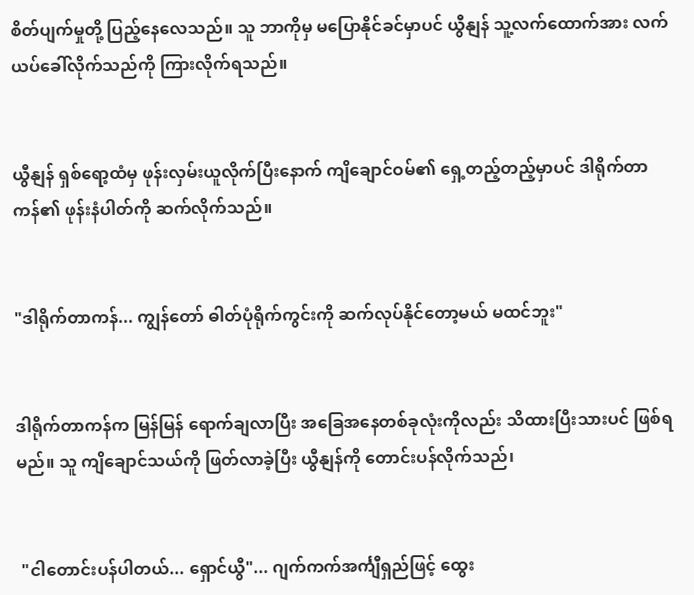စိတ်ပျက်မှုတို့ ပြည့်နေလေသည်။ သူ ဘာကိုမှ မပြောနိုင်ခင်မှာပင် ယွီနျန် သူ့လက်ထောက်အား လက်ယပ်ခေါ်လိုက်သည်ကို ကြားလိုက်ရသည်။


ယွီနျန် ရှစ်ရော့ထံမှ ဖုန်းလှမ်းယူလိုက်ပြီးနောက် ကျိချောင်ဝမ်၏ ရှေ့တည့်တည့်မှာပင် ဒါရိုက်တာကန်၏ ဖုန်းနံပါတ်ကို ဆက်လိုက်သည်။


"ဒါရိုက်တာကန်... ကျွန်တော် ဓါတ်ပုံရိုက်ကွင်းကို ဆက်လုပ်နိုင်တော့မယ် မထင်ဘူး"


ဒါရိုက်တာကန်က မြန်မြန် ရောက်ချလာပြီး အခြေအနေတစ်ခုလုံးကိုလည်း သိထားပြီးသားပင် ဖြစ်ရမည်။ သူ ကျိချောင်သယ်ကို ဖြတ်လာခဲ့ပြီး ယွီနျန်ကို တောင်းပန်လိုက်သည်၊


 "ငါတောင်းပန်ပါတယ်... ရှောင်ယွီ"... ဂျက်ကက်အင်္ကျီရှည်ဖြင့် ထွေး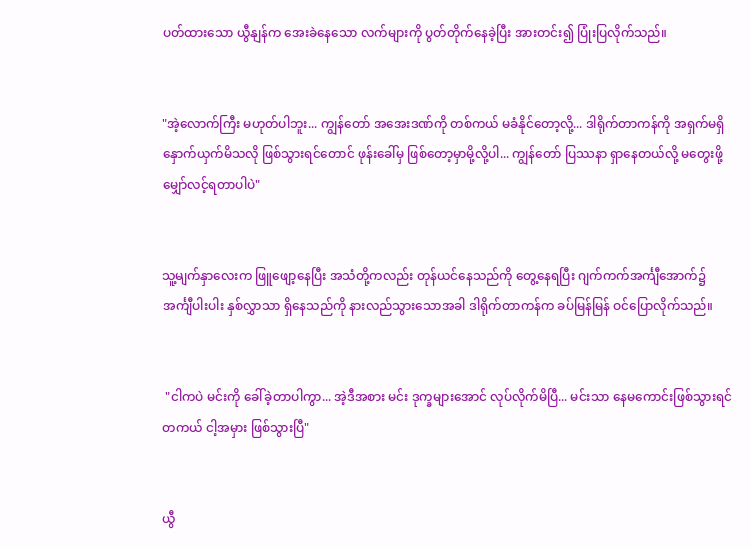ပတ်ထားသော ယွီနျန်က အေးခဲနေသော လက်များကို ပွတ်တိုက်နေခဲ့ပြီး အားတင်း၍ ပြုံးပြလိုက်သည်။


"အဲ့လောက်ကြီး မဟုတ်ပါဘူး... ကျွန်တော် အအေးဒဏ်ကို တစ်ကယ် မခံနိုင်တော့လို့... ဒါရိုက်တာကန်ကို အရှက်မရှိ နှောက်ယှက်မိသလို ဖြစ်သွားရင်တောင် ဖုန်းခေါ်မှ ဖြစ်တော့မှာမို့လို့ပါ... ကျွန်တော် ပြဿနာ ရှာနေတယ်လို့ မတွေးဖို့ မျှော်လင့်ရတာပါပဲ"


သူ့မျက်နှာလေးက ဖြူဖျော့နေပြီး အသံတို့ကလည်း တုန်ယင်နေသည်ကို တွေ့နေရပြီး ဂျက်ကက်အင်္ကျီအောက်၌ အင်္ကျီပါးပါး နှစ်လွှာသာ ရှိနေသည်ကို နားလည်သွားသောအခါ ဒါရိုက်တာကန်က ခပ်မြန်မြန် ဝင်ပြောလိုက်သည်။


 "ငါကပဲ မင်းကို ခေါ်ခဲ့တာပါကွာ... အဲ့ဒီအစား မင်း ဒုက္ခများအောင် လုပ်လိုက်မိပြီ... မင်းသာ နေမကောင်းဖြစ်သွားရင် တကယ် ငါ့အမှား ဖြစ်သွားပြီ"


ယွီ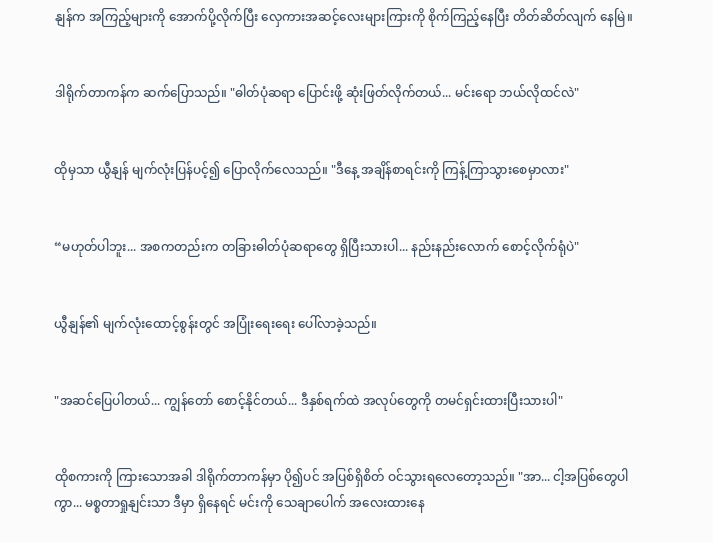နျန်က အကြည့်များကို အောက်ပို့လိုက်ပြီး လှေကားအဆင့်လေးများကြားကို စိုက်ကြည့်နေပြီး တိတ်ဆိတ်လျက် နေမြဲ။


ဒါရိုက်တာကန်က ဆက်ပြောသည်။ "ဓါတ်ပုံဆရာ ပြောင်းဖို့ ဆုံးဖြတ်လိုက်တယ်... မင်းရော ဘယ်လိုထင်လဲ"


ထိုမှသာ ယွီနျန် မျက်လုံးပြန်ပင့်၍ ပြောလိုက်လေသည်။ "ဒီနေ့ အချိန်စာရင်းကို ကြန့်ကြာသွားစေမှာလား"


“မဟုတ်ပါဘူး... အစကတည်းက တခြားဓါတ်ပုံဆရာတွေ ရှိပြီးသားပါ... နည်းနည်းလောက် စောင့်လိုက်ရုံပဲ"


ယွီနျန်၏ မျက်လုံးထောင့်စွန်းတွင် အပြုံးရေးရေး ပေါ်လာခဲ့သည်။


"အဆင်ပြေပါတယ်... ကျွန်တော် စောင့်နိုင်တယ်... ဒီနှစ်ရက်ထဲ အလုပ်တွေကို တမင်ရှင်းထားပြီးသားပါ"


ထိုစကားကို ကြားသောအခါ ဒါရိုက်တာကန်မှာ ပို၍ပင် အပြစ်ရှိစိတ် ဝင်သွားရလေတော့သည်။ "အာ... ငါ့အပြစ်တွေပါကွာ... မစ္စတာရှုနျင်းသာ ဒီမှာ ရှိနေရင် မင်းကို သေချာပေါက် အလေးထားနေ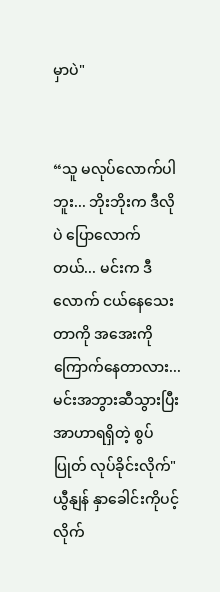မှာပဲ"


“သူ မလုပ်လောက်ပါဘူး... ဘိုးဘိုးက ဒီလိုပဲ ပြောလောက်တယ်... မင်းက ဒီလောက် ငယ်နေသေးတာကို အအေးကို ကြောက်နေတာလား... မင်းအဘွားဆီသွားပြီး အာဟာရရှိတဲ့ စွပ်ပြုတ် လုပ်ခိုင်းလိုက်" ယွီနျန် နှာခေါင်းကိုပင့်လိုက်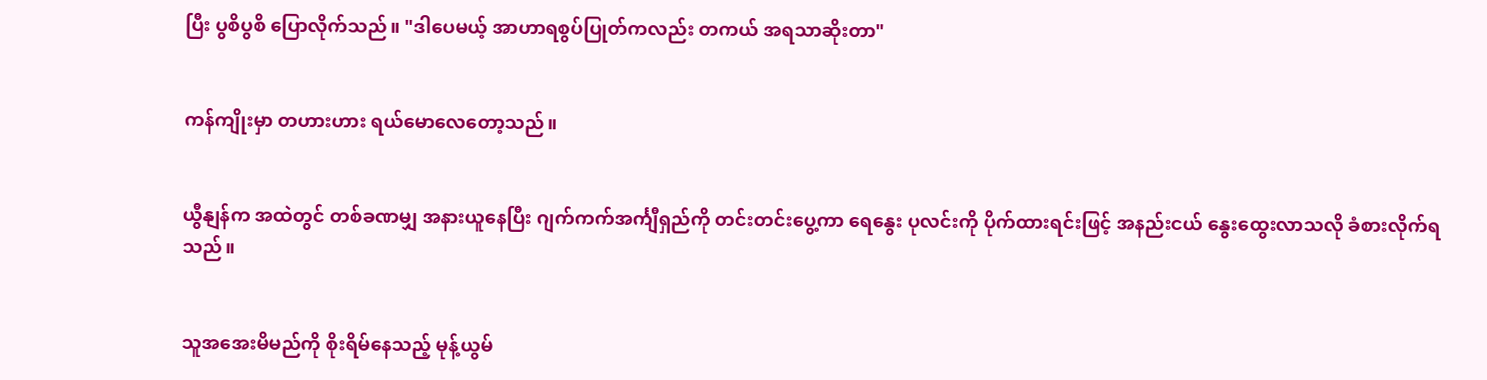ပြီး ပွစိပွစိ ပြောလိုက်သည်။ "ဒါပေမယ့် အာဟာရစွပ်ပြုတ်ကလည်း တကယ် အရသာဆိုးတာ"


ကန်ကျိုးမှာ တဟားဟား ရယ်မောလေတော့သည်။


ယွီနျန်က အထဲတွင် တစ်ခဏမျှ အနားယူနေပြီး ဂျက်ကက်အင်္ကျီရှည်ကို တင်းတင်းပွေ့ကာ ရေနွေး ပုလင်းကို ပိုက်ထားရင်းဖြင့် အနည်းငယ် နွေးထွေးလာသလို ခံစားလိုက်ရသည်။


သူအအေးမိမည်ကို စိုးရိမ်နေသည့် မုန့်ယွမ်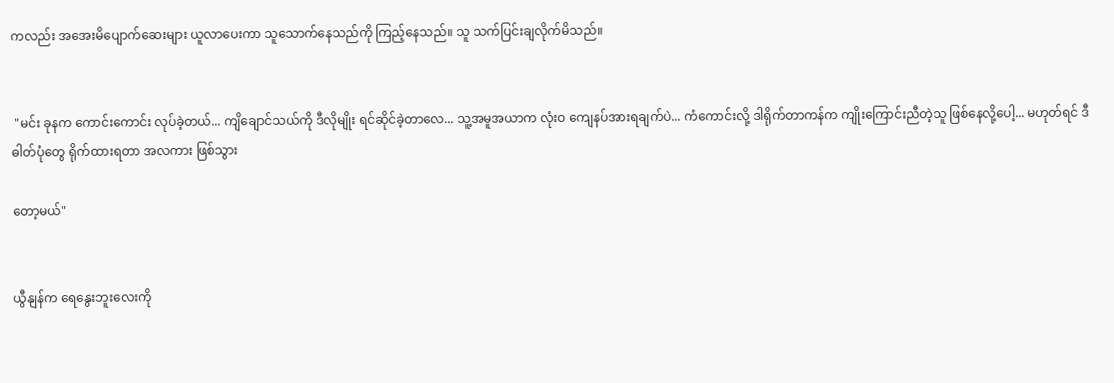ကလည်း အအေးမိပျောက်ဆေးများ ယူလာပေးကာ သူသောက်နေသည်ကို ကြည့်နေသည်။ သူ သက်ပြင်းချလိုက်မိသည်။


 "မင်း ခုနက ကောင်းကောင်း လုပ်ခဲ့တယ်... ကျိချောင်သယ်ကို ဒီလိုမျိုး ရင်ဆိုင်ခဲ့တာလေ... သူ့အမူအယာက လုံးဝ ကျေနပ်အားရချက်ပဲ... ကံကောင်းလို့ ဒါရိုက်တာကန်က ကျိုးကြောင်းညီတဲ့သူ ဖြစ်နေလို့ပေါ့... မဟုတ်ရင် ဒီဓါတ်ပုံတွေ ရိုက်ထားရတာ အလကား ဖြစ်သွား

တော့မယ်"


ယွီနျန်က ရေနွေးဘူးလေးကို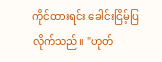ကိုင်ထားရင်း ခေါင်းငြိမ့်ပြလိုက်သည်။ "ဟုတ်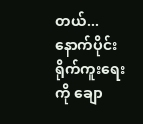တယ်... နောက်ပိုင်း ရိုက်ကူးရေးကို ချော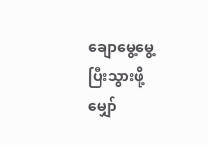ချောမွေ့မွေ့ ပြီးသွားဖို့ မျှော်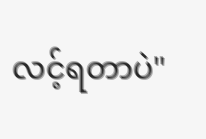လင့်ရတာပဲ"